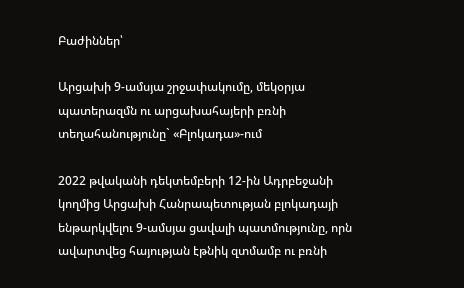Բաժիններ՝

Արցախի 9-ամսյա շրջափակումը, մեկօրյա պատերազմն ու արցախահայերի բռնի տեղահանությունը` «Բլոկադա»-ում

2022 թվականի դեկտեմբերի 12-ին Ադրբեջանի կողմից Արցախի Հանրապետության բլոկադայի ենթարկվելու 9-ամսյա ցավալի պատմությունը, որն ավարտվեց հայության էթնիկ զտմամբ ու բռնի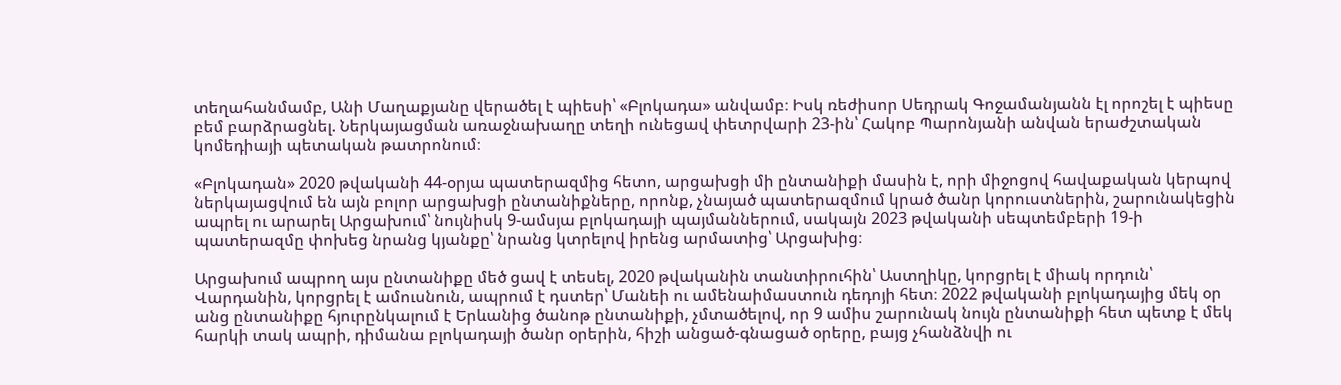տեղահանմամբ, Անի Մաղաքյանը վերածել է պիեսի՝ «Բլոկադա» անվամբ։ Իսկ ռեժիսոր Սեդրակ Գոջամանյանն էլ որոշել է պիեսը բեմ բարձրացնել. Ներկայացման առաջնախաղը տեղի ունեցավ փետրվարի 23-ին՝ Հակոբ Պարոնյանի անվան երաժշտական կոմեդիայի պետական թատրոնում։

«Բլոկադան» 2020 թվականի 44-օրյա պատերազմից հետո, արցախցի մի ընտանիքի մասին է, որի միջոցով հավաքական կերպով ներկայացվում են այն բոլոր արցախցի ընտանիքները, որոնք, չնայած պատերազմում կրած ծանր կորուստներին, շարունակեցին ապրել ու արարել Արցախում՝ նույնիսկ 9-ամսյա բլոկադայի պայմաններում, սակայն 2023 թվականի սեպտեմբերի 19-ի պատերազմը փոխեց նրանց կյանքը՝ նրանց կտրելով իրենց արմատից՝ Արցախից։

Արցախում ապրող այս ընտանիքը մեծ ցավ է տեսել, 2020 թվականին տանտիրուհին՝ Աստղիկը, կորցրել է միակ որդուն՝ Վարդանին, կորցրել է ամուսնուն, ապրում է դստեր՝ Մանեի ու ամենաիմաստուն դեդոյի հետ։ 2022 թվականի բլոկադայից մեկ օր անց ընտանիքը հյուրընկալում է Երևանից ծանոթ ընտանիքի, չմտածելով, որ 9 ամիս շարունակ նույն ընտանիքի հետ պետք է մեկ հարկի տակ ապրի, դիմանա բլոկադայի ծանր օրերին, հիշի անցած-գնացած օրերը, բայց չհանձնվի ու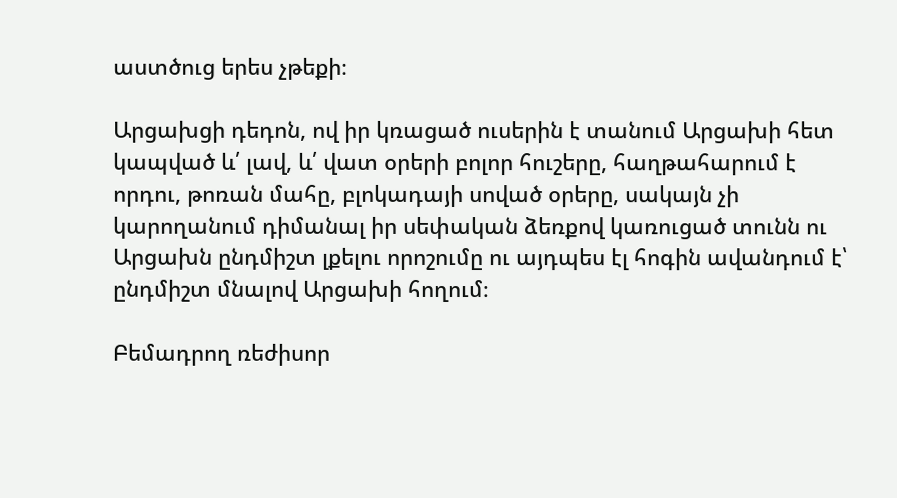աստծուց երես չթեքի։

Արցախցի դեդոն, ով իր կռացած ուսերին է տանում Արցախի հետ կապված և՛ լավ, և՛ վատ օրերի բոլոր հուշերը, հաղթահարում է որդու, թոռան մահը, բլոկադայի սոված օրերը, սակայն չի կարողանում դիմանալ իր սեփական ձեռքով կառուցած տունն ու Արցախն ընդմիշտ լքելու որոշումը ու այդպես էլ հոգին ավանդում է՝ ընդմիշտ մնալով Արցախի հողում։

Բեմադրող ռեժիսոր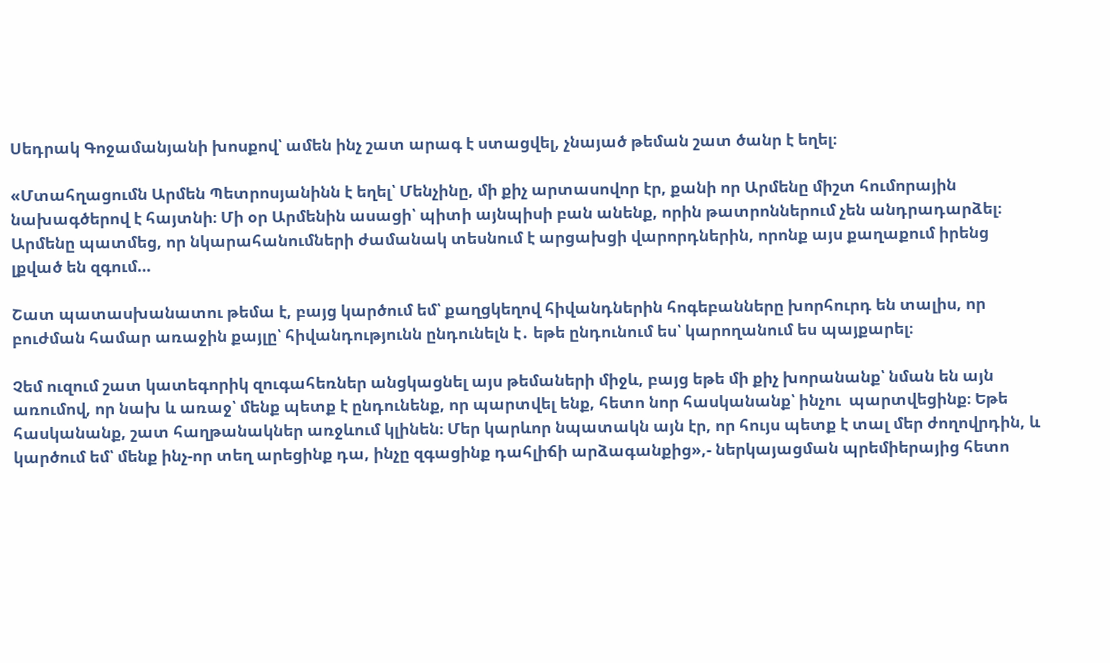Սեդրակ Գոջամանյանի խոսքով՝ ամեն ինչ շատ արագ է ստացվել, չնայած թեման շատ ծանր է եղել։

«Մտահղացումն Արմեն Պետրոսյանինն է եղել՝ Մենչինը, մի քիչ արտասովոր էր, քանի որ Արմենը միշտ հումորային նախագծերով է հայտնի։ Մի օր Արմենին ասացի՝ պիտի այնպիսի բան անենք, որին թատրոններում չեն անդրադարձել։ Արմենը պատմեց, որ նկարահանումների ժամանակ տեսնում է արցախցի վարորդներին, որոնք այս քաղաքում իրենց լքված են զգում…

Շատ պատասխանատու թեմա է, բայց կարծում եմ՝ քաղցկեղով հիվանդներին հոգեբանները խորհուրդ են տալիս, որ բուժման համար առաջին քայլը՝ հիվանդությունն ընդունելն է․ եթե ընդունում ես՝ կարողանում ես պայքարել։

Չեմ ուզում շատ կատեգորիկ զուգահեռներ անցկացնել այս թեմաների միջև, բայց եթե մի քիչ խորանանք՝ նման են այն առումով, որ նախ և առաջ՝ մենք պետք է ընդունենք, որ պարտվել ենք, հետո նոր հասկանանք՝ ինչու  պարտվեցինք։ Եթե հասկանանք, շատ հաղթանակներ առջևում կլինեն։ Մեր կարևոր նպատակն այն էր, որ հույս պետք է տալ մեր ժողովրդին, և կարծում եմ՝ մենք ինչ-որ տեղ արեցինք դա, ինչը զգացինք դահլիճի արձագանքից»,- ներկայացման պրեմիերայից հետո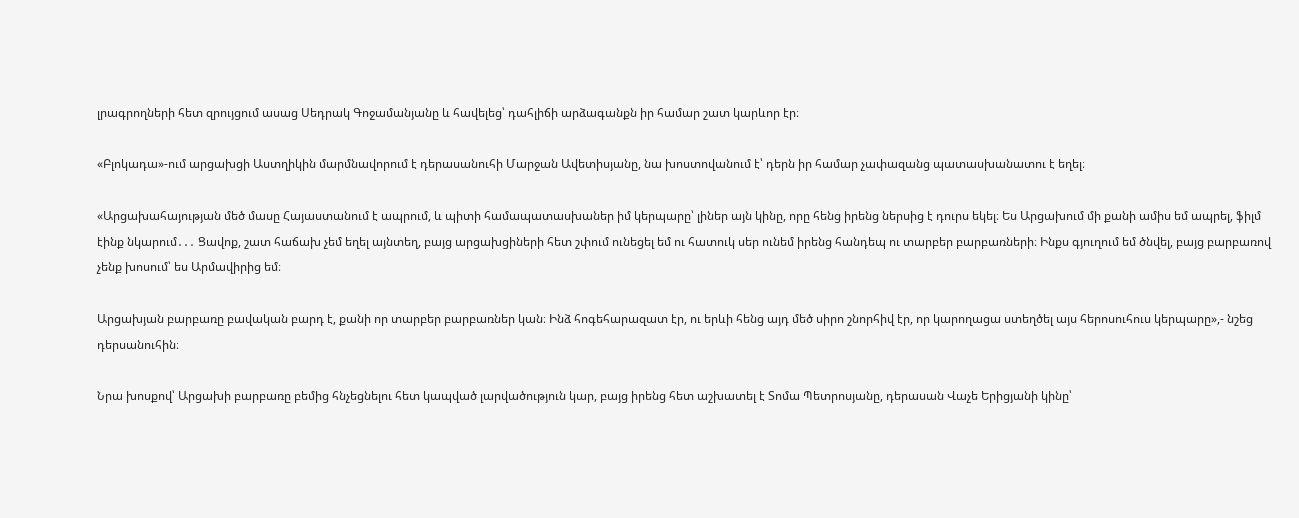լրագրողների հետ զրույցում ասաց Սեդրակ Գոջամանյանը և հավելեց՝ դահլիճի արձագանքն իր համար շատ կարևոր էր։

«Բլոկադա»-ում արցախցի Աստղիկին մարմնավորում է դերասանուհի Մարջան Ավետիսյանը, նա խոստովանում է՝ դերն իր համար չափազանց պատասխանատու է եղել։

«Արցախահայության մեծ մասը Հայաստանում է ապրում, և պիտի համապատասխաներ իմ կերպարը՝ լիներ այն կինը, որը հենց իրենց ներսից է դուրս եկել։ Ես Արցախում մի քանի ամիս եմ ապրել, ֆիլմ էինք նկարում․․․ Ցավոք, շատ հաճախ չեմ եղել այնտեղ, բայց արցախցիների հետ շփում ունեցել եմ ու հատուկ սեր ունեմ իրենց հանդեպ ու տարբեր բարբառների։ Ինքս գյուղում եմ ծնվել, բայց բարբառով չենք խոսում՝ ես Արմավիրից եմ։

Արցախյան բարբառը բավական բարդ է, քանի որ տարբեր բարբառներ կան։ Ինձ հոգեհարազատ էր, ու երևի հենց այդ մեծ սիրո շնորհիվ էր, որ կարողացա ստեղծել այս հերոսուհուս կերպարը»,- նշեց դերսանուհին։

Նրա խոսքով՝ Արցախի բարբառը բեմից հնչեցնելու հետ կապված լարվածություն կար, բայց իրենց հետ աշխատել է Տոմա Պետրոսյանը, դերասան Վաչե Երիցյանի կինը՝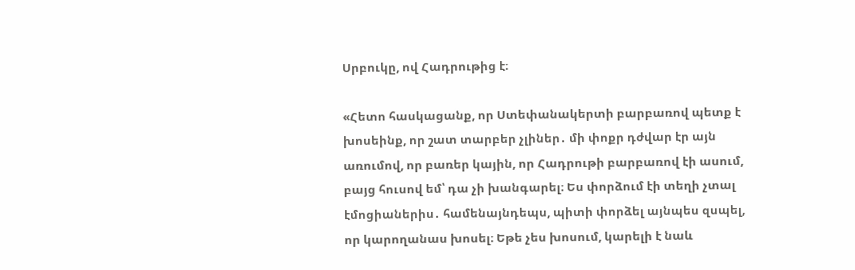Սրբուկը, ով Հադրութից է։

«Հետո հասկացանք, որ Ստեփանակերտի բարբառով պետք է խոսեինք, որ շատ տարբեր չլիներ․ մի փոքր դժվար էր այն առումով, որ բառեր կային, որ Հադրութի բարբառով էի ասում, բայց հուսով եմ՝ դա չի խանգարել։ Ես փորձում էի տեղի չտալ էմոցիաներիս․ համենայնդեպս, պիտի փորձել այնպես զսպել, որ կարողանաս խոսել։ Եթե չես խոսում, կարելի է նաև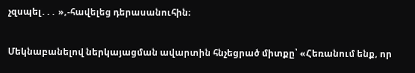չզսպել․․․ »,-հավելեց դերասանուհին։

Մեկնաբանելով ներկայացման ավարտին հնչեցրած միտքը՝ «Հեռանում ենք, որ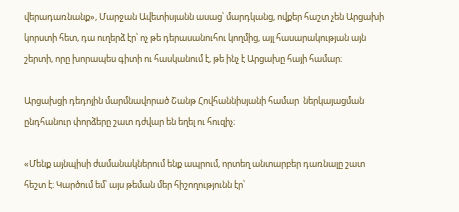վերադառնանք», Մարջան Ավետիսյանն ասաց՝ մարդկանց, ովքեր հաշտ չեն Արցախի կորստի հետ, դա ուղերձ էր՝ ոչ թե դերասանուհու կողմից, այլ հասարակության այն շերտի, որը խորապես գիտի ու հասկանում է, թե ինչ է Արցախը հայի համար։

Արցախցի դեդոյին մարմնավորած Շանթ Հովհաննիսյանի համար  ներկայացման ընդհանուր փորձերը շատ դժվար են եղել ու հուզիչ։

«Մենք այնպիսի ժամանակներում ենք ապրում, որտեղ անտարբեր դառնալը շատ հեշտ է։ Կարծում եմ՝ այս թեման մեր հիշողությունն էր՝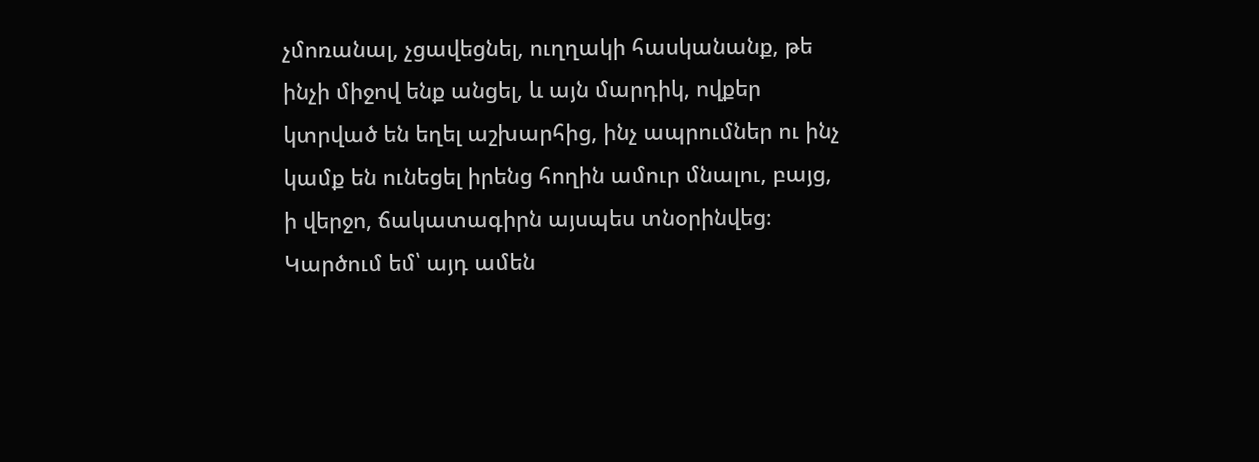չմոռանալ, չցավեցնել, ուղղակի հասկանանք, թե ինչի միջով ենք անցել, և այն մարդիկ, ովքեր կտրված են եղել աշխարհից, ինչ ապրումներ ու ինչ կամք են ունեցել իրենց հողին ամուր մնալու, բայց, ի վերջո, ճակատագիրն այսպես տնօրինվեց։ Կարծում եմ՝ այդ ամեն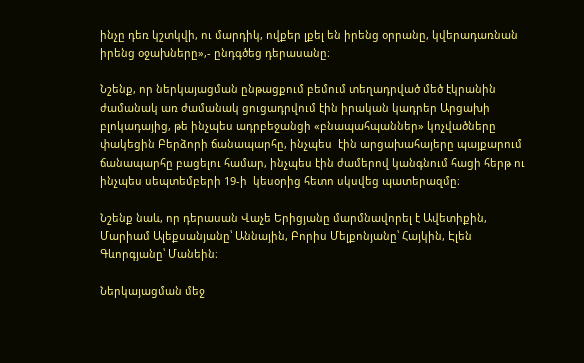ինչը դեռ կշտկվի, ու մարդիկ, ովքեր լքել են իրենց օրրանը, կվերադառնան իրենց օջախները»,- ընդգծեց դերասանը։

Նշենք, որ ներկայացման ընթացքում բեմում տեղադրված մեծ էկրանին ժամանակ առ ժամանակ ցուցադրվում էին իրական կադրեր Արցախի բլոկադայից, թե ինչպես ադրբեջանցի «բնապահպաններ» կոչվածները փակեցին Բերձորի ճանապարհը, ինչպես  էին արցախահայերը պայքարում ճանապարհը բացելու համար, ինչպես էին ժամերով կանգնում հացի հերթ ու ինչպես սեպտեմբերի 19-ի  կեսօրից հետո սկսվեց պատերազմը։

Նշենք նաև, որ դերասան Վաչե Երիցյանը մարմնավորել է Ավետիքին, Մարիամ Ալեքսանյանը՝ Աննային, Բորիս Մելքոնյանը՝ Հայկին, Էլեն Գևորգյանը՝ Մանեին։

Ներկայացման մեջ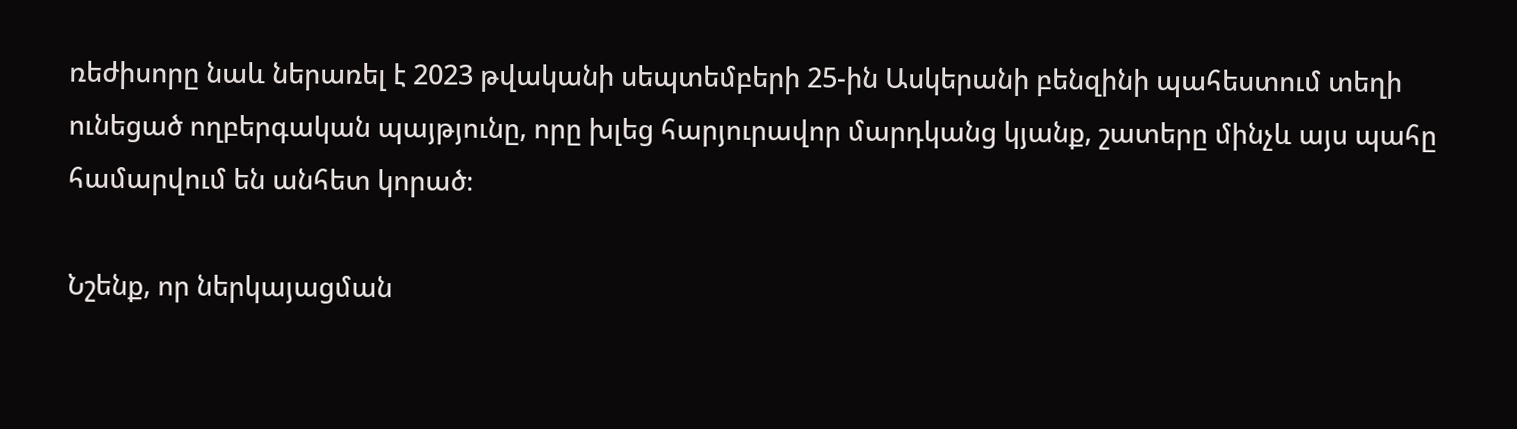ռեժիսորը նաև ներառել է 2023 թվականի սեպտեմբերի 25-ին Ասկերանի բենզինի պահեստում տեղի ունեցած ողբերգական պայթյունը, որը խլեց հարյուրավոր մարդկանց կյանք, շատերը մինչև այս պահը համարվում են անհետ կորած։

Նշենք, որ ներկայացման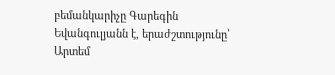բեմանկարիչը Գարեգին Եվանգուլյանն է, երաժշտությունը՝ Արտեմ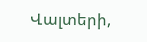Վալտերի,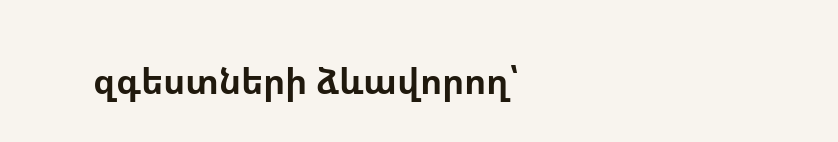զգեստների ձևավորող՝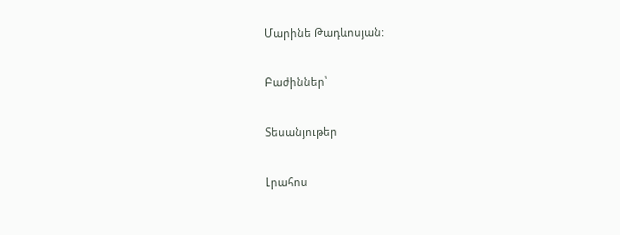Մարինե Թադևոսյան:

Բաժիններ՝

Տեսանյութեր

Լրահոս